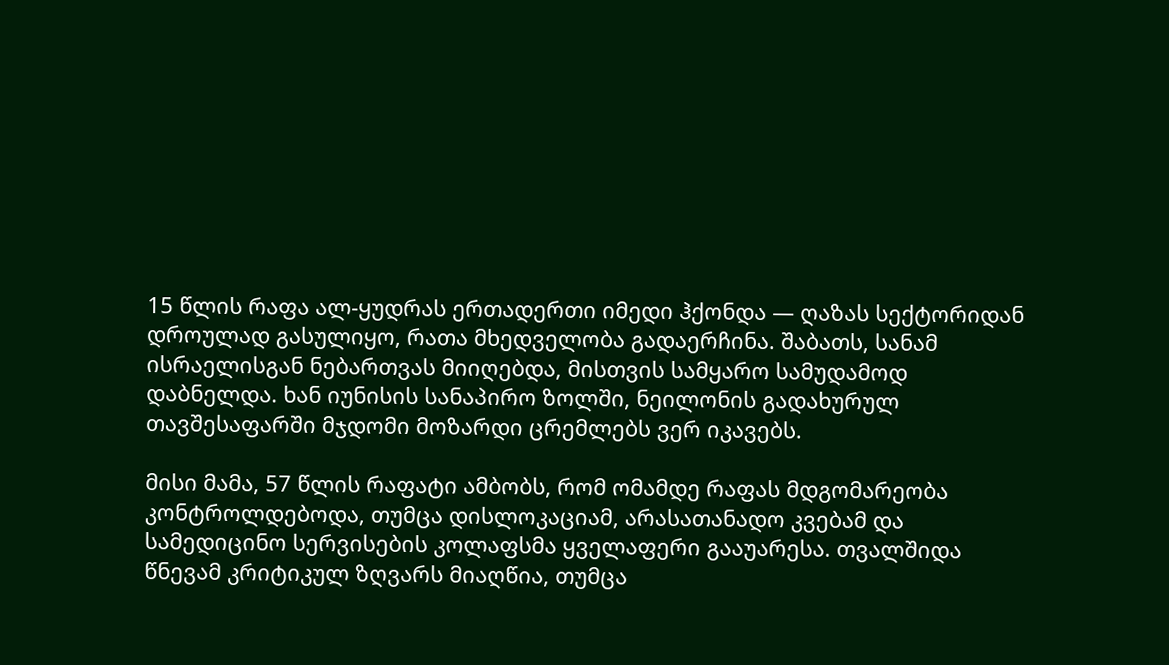15 წლის რაფა ალ-ყუდრას ერთადერთი იმედი ჰქონდა — ღაზას სექტორიდან დროულად გასულიყო, რათა მხედველობა გადაერჩინა. შაბათს, სანამ ისრაელისგან ნებართვას მიიღებდა, მისთვის სამყარო სამუდამოდ დაბნელდა. ხან იუნისის სანაპირო ზოლში, ნეილონის გადახურულ თავშესაფარში მჯდომი მოზარდი ცრემლებს ვერ იკავებს.

მისი მამა, 57 წლის რაფატი ამბობს, რომ ომამდე რაფას მდგომარეობა კონტროლდებოდა, თუმცა დისლოკაციამ, არასათანადო კვებამ და სამედიცინო სერვისების კოლაფსმა ყველაფერი გააუარესა. თვალშიდა წნევამ კრიტიკულ ზღვარს მიაღწია, თუმცა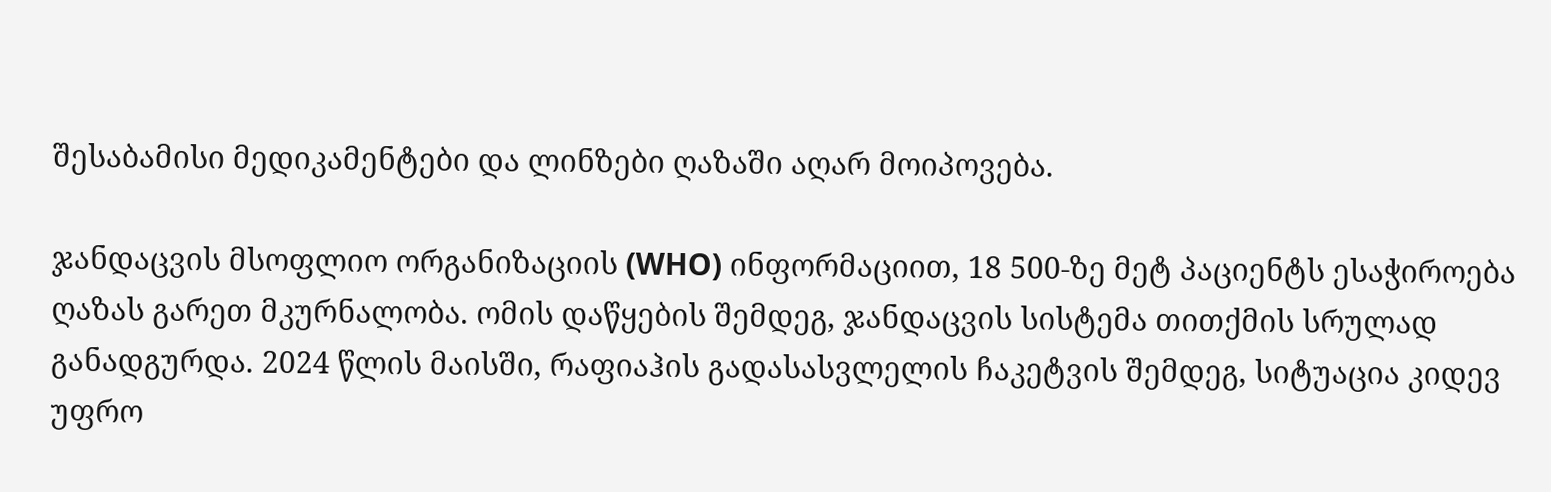შესაბამისი მედიკამენტები და ლინზები ღაზაში აღარ მოიპოვება.

ჯანდაცვის მსოფლიო ორგანიზაციის (WHO) ინფორმაციით, 18 500-ზე მეტ პაციენტს ესაჭიროება ღაზას გარეთ მკურნალობა. ომის დაწყების შემდეგ, ჯანდაცვის სისტემა თითქმის სრულად განადგურდა. 2024 წლის მაისში, რაფიაჰის გადასასვლელის ჩაკეტვის შემდეგ, სიტუაცია კიდევ უფრო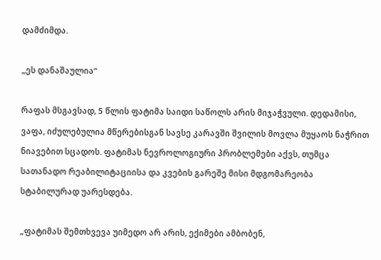დამძიმდა.

„ეს დანაშაულია“

რაფას მსგავსად, 5 წლის ფატიმა საიდი საწოლს არის მიჯაჭვული. დედამისი, ვაფა, იძულებულია მწერებისგან სავსე კარავში შვილის მოვლა მუყაოს ნაჭრით ნიავებით სცადოს. ფატიმას ნევროლოგიური პრობლემები აქვს, თუმცა სათანადო რეაბილიტაციისა და კვების გარეშე მისი მდგომარეობა სტაბილურად უარესდება.

„ფატიმას შემთხვევა უიმედო არ არის, ექიმები ამბობენ,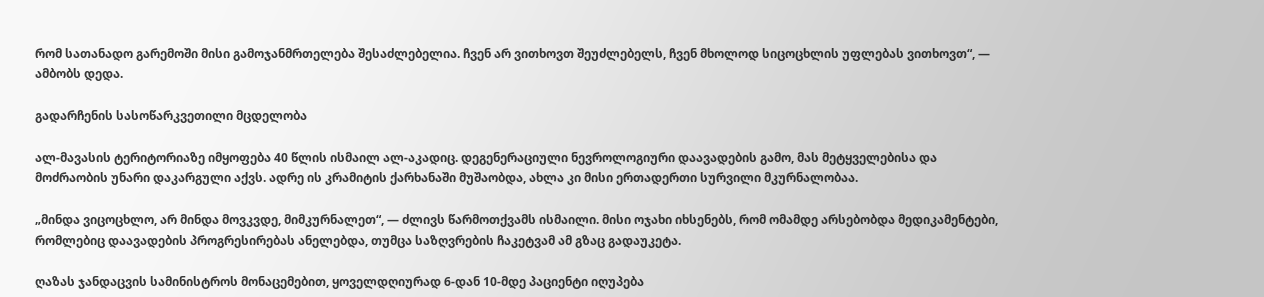რომ სათანადო გარემოში მისი გამოჯანმრთელება შესაძლებელია. ჩვენ არ ვითხოვთ შეუძლებელს, ჩვენ მხოლოდ სიცოცხლის უფლებას ვითხოვთ“, — ამბობს დედა.

გადარჩენის სასოწარკვეთილი მცდელობა

ალ-მავასის ტერიტორიაზე იმყოფება 40 წლის ისმაილ ალ-აკადიც. დეგენერაციული ნევროლოგიური დაავადების გამო, მას მეტყველებისა და მოძრაობის უნარი დაკარგული აქვს. ადრე ის კრამიტის ქარხანაში მუშაობდა, ახლა კი მისი ერთადერთი სურვილი მკურნალობაა.

„მინდა ვიცოცხლო, არ მინდა მოვკვდე, მიმკურნალეთ“, — ძლივს წარმოთქვამს ისმაილი. მისი ოჯახი იხსენებს, რომ ომამდე არსებობდა მედიკამენტები, რომლებიც დაავადების პროგრესირებას ანელებდა, თუმცა საზღვრების ჩაკეტვამ ამ გზაც გადაუკეტა.

ღაზას ჯანდაცვის სამინისტროს მონაცემებით, ყოველდღიურად 6-დან 10-მდე პაციენტი იღუპება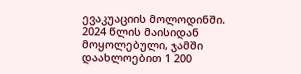ევაკუაციის მოლოდინში. 2024 წლის მაისიდან მოყოლებული, ჯამში დაახლოებით 1 200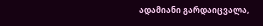ადამიანი გარდაიცვალა,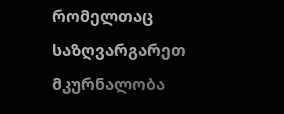რომელთაც საზღვარგარეთ მკურნალობა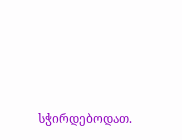სჭირდებოდათ.